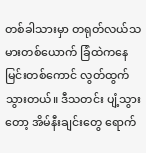တစ်ခါသားမှာ တရုတ်လယ်သမားတစ်ယောက် ခြံထဲကနေ မြင်းတစ်ကောင် လွတ်ထွက်သွားတယ်။ ဒီသတင်း ပျံ့သွားတော့ အိမ်နီးချင်းတွေ ရောက်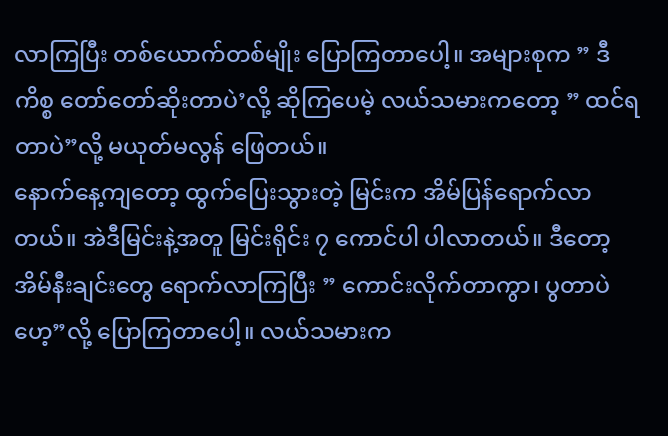လာကြပြီး တစ်ယောက်တစ်မျိုး ပြောကြတာပေါ့။ အများစုက ” ဒီကိစ္စ တော်တော်ဆိုးတာပဲ’လို့ ဆိုကြပေမဲ့ လယ်သမားကတော့ ” ထင်ရတာပဲ”လို့ မယုတ်မလွန် ဖြေတယ်။
နောက်နေ့ကျတော့ ထွက်ပြေးသွားတဲ့ မြင်းက အိမ်ပြန်ရောက်လာတယ်။ အဲဒီမြင်းနဲ့အတူ မြင်းရိုင်း ၇ ကောင်ပါ ပါလာတယ်။ ဒီတော့ အိမ်နီးချင်းတွေ ရောက်လာကြပြီး ” ကောင်းလိုက်တာကွာ၊ ပွတာပဲဟေ့”လို့ ပြောကြတာပေါ့။ လယ်သမားက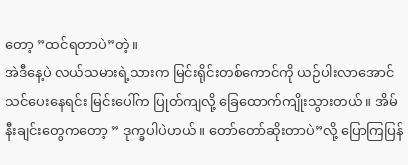တော့ ”ထင်ရတာပဲ”တဲ့။
အဲဒီနေ့ပဲ လယ်သမားရဲ့သားက မြင်းရိုင်းတစ်ကောင်ကို ယဉ်ပါးလာအောင် သင်ပေးနေရင်း မြင်းပေါ်က ပြုတ်ကျလို့ ခြေထောက်ကျိုးသွားတယ်။ အိမ်နီးချင်းတွေကတော့ ” ဒုက္ခပါပဲဟယ်။ တော်တော်ဆိုးတာပဲ”လို့ ပြောကြပြန်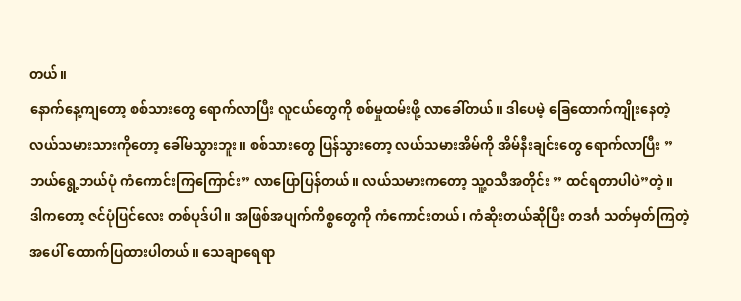တယ်။
နောက်နေ့ကျတော့ စစ်သားတွေ ရောက်လာပြီး လူငယ်တွေကို စစ်မှုထမ်းဖို့ လာခေါ်တယ်။ ဒါပေမဲ့ ခြေထောက်ကျိုးနေတဲ့ လယ်သမားသားကိုတော့ ခေါ်မသွားဘူး။ စစ်သားတွေ ပြန်သွားတော့ လယ်သမားအိမ်ကို အိမ်နီးချင်းတွေ ရောက်လာပြီး ” ဘယ်ရွေ့ဘယ်ပုံ ကံကောင်းကြကြောင်း” လာပြောပြန်တယ်။ လယ်သမားကတော့ သူ့ဝသီအတိုင်း ” ထင်ရတာပါပဲ”တဲ့။
ဒါကတော့ ဇင်ပုံပြင်လေး တစ်ပုဒ်ပါ။ အဖြစ်အပျက်ကိစ္စတွေကို ကံကောင်းတယ်၊ ကံဆိုးတယ်ဆိုပြီး တဒင်္ဂ သတ်မှတ်ကြတဲ့အပေါ် ထောက်ပြထားပါတယ်။ သေချာရေရာ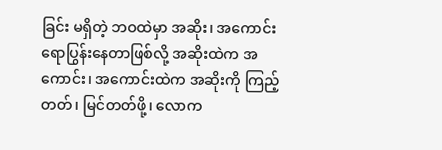ခြင်း မရှိတဲ့ ဘဝထဲမှာ အဆိုး၊ အကောင်း ရောပြွန်းနေတာဖြစ်လို့ အဆိုးထဲက အကောင်း၊ အကောင်းထဲက အဆိုးကို ကြည့်တတ်၊ မြင်တတ်ဖို့၊ လောက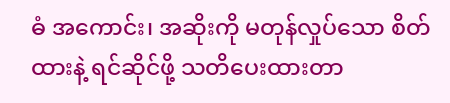ဓံ အကောင်း၊ အဆိုးကို မတုန်လှုပ်သော စိတ်ထားနဲ့ ရင်ဆိုင်ဖို့ သတိပေးထားတာ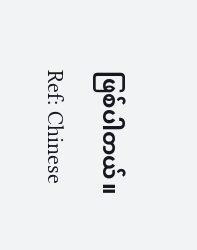ဖြစ်ပါတယ်။
Ref: Chinese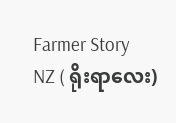Farmer Story
NZ ( ရိုးရာလေး)